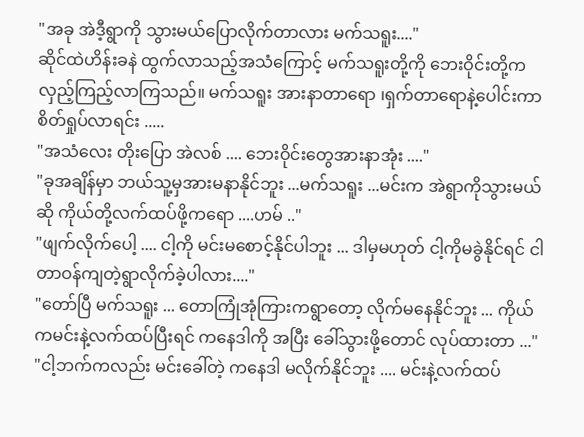"အခု အဲဒီ့ရွာကို သွားမယ်ပြောလိုက်တာလား မက်သရူး...."
ဆိုင်ထဲဟိန်းခနဲ ထွက်လာသည့်အသံကြောင့် မက်သရူးတို့ကို ဘေးဝိုင်းတို့က လှည့်ကြည့်လာကြသည်။ မက်သရူး အားနာတာရော ၊ရှက်တာရောနဲ့ပေါင်းကာ စိတ်ရှုပ်လာရင်း .....
"အသံလေး တိုးပြော အဲလစ် .... ဘေးဝိုင်းတွေအားနာအုံး ...."
"ခုအချိန်မှာ ဘယ်သူ့မှအားမနာနိုင်ဘူး ...မက်သရူး ...မင်းက အဲရွာကိုသွားမယ်ဆို ကိုယ်တို့လက်ထပ်ဖို့ကရော ....ဟမ် .."
"ဖျက်လိုက်ပေါ့ .... ငါ့ကို မင်းမစောင့်နိုင်ပါဘူး ... ဒါမှမဟုတ် ငါ့ကိုမခွဲနိုင်ရင် ငါတာဝန်ကျတဲ့ရွာလိုက်ခဲ့ပါလား...."
"တော်ပြီ မက်သရူး ... တောကြုံအုံကြားကရွာတော့ လိုက်မနေနိုင်ဘူး ... ကိုယ်ကမင်းနဲ့လက်ထပ်ပြီးရင် ကနေဒါကို အပြီး ခေါ်သွားဖို့တောင် လုပ်ထားတာ ..."
"ငါ့ဘက်ကလည်း မင်းခေါ်တဲ့ ကနေဒါ မလိုက်နိုင်ဘူး .... မင်းနဲ့လက်ထပ်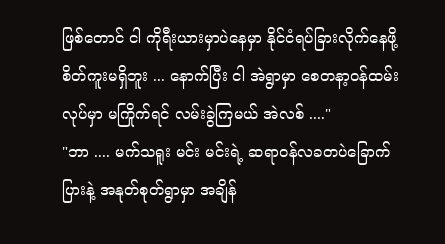ဖြစ်တောင် ငါ ကိုရီးယားမှာပဲနေမှာ နိုင်ငံရပ်ခြားလိုက်နေဖို့စိတ်ကူးမရှိဘူး ... နောက်ပြီး ငါ အဲရွာမှာ စေတနာ့ဝန်ထမ်းလုပ်မှာ မကြိုက်ရင် လမ်းခွဲကြမယ် အဲလစ် ...."
"ဘာ .... မက်သရူး မင်း မင်းရဲ့ ဆရာဝန်လခတပဲခြောက်ပြားနဲ့ အနုတ်စုတ်ရွာမှာ အချိန်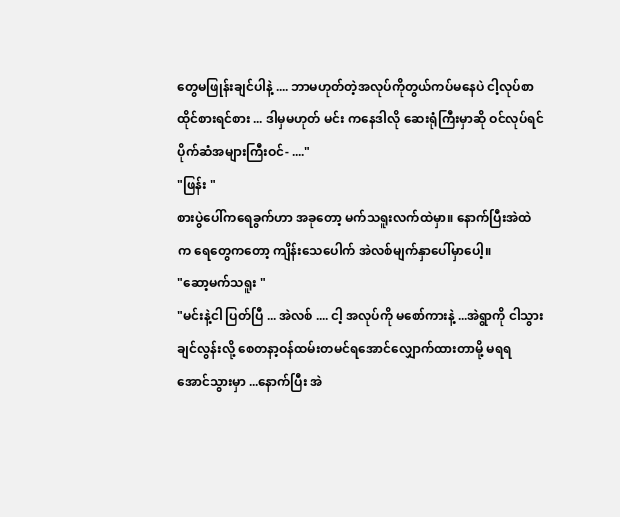တွေမဖြုန်းချင်ပါနဲ့ .... ဘာမဟုတ်တဲ့အလုပ်ကိုတွယ်ကပ်မနေပဲ ငါ့လုပ်စာထိုင်စားရင်စား ... ဒါမှမဟုတ် မင်း ကနေဒါလို ဆေးရုံကြီးမှာဆို ဝင်လုပ်ရင် ပိုက်ဆံအများကြီးဝင်- ...."
"ဖြန်း "
စားပွဲပေါ်ကရေခွက်ဟာ အခုတော့ မက်သရူးလက်ထဲမှာ။ နောက်ပြီးအဲထဲက ရေတွေကတော့ ကျိန်းသေပေါက် အဲလစ်မျက်နှာပေါ်မှာပေါ့။
"ဆော့မက်သရူး "
"မင်းနဲ့ငါ ပြတ်ပြီ ... အဲလစ် .... ငါ့ အလုပ်ကို မစော်ကားနဲ့ ...အဲရွာကို ငါသွားချင်လွန်းလို့ စေတနာ့ဝန်ထမ်းတမင်ရအောင်လျှောက်ထားတာမို့ မရရအောင်သွားမှာ ...နောက်ပြီး အဲ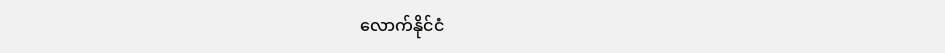လောက်နိုင်ငံ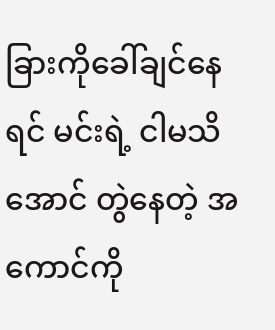ခြားကိုခေါ်ချင်နေရင် မင်းရဲ့ ငါမသိအောင် တွဲနေတဲ့ အကောင်ကို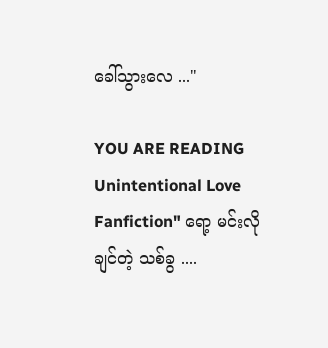ခေါ်သွားလေ ..."

YOU ARE READING
Unintentional Love
Fanfiction" ရော့ မင်းလိုချင်တဲ့ သစ်ခွ ....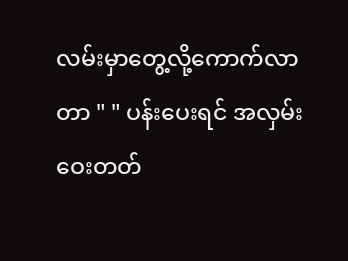လမ်းမှာတွေ့လို့ကောက်လာတာ " " ပန်းပေးရင် အလှမ်းဝေးတတ်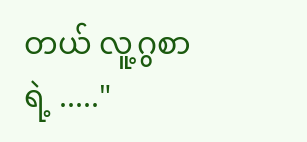တယ် လူ့ဂွစာရဲ့ ....."